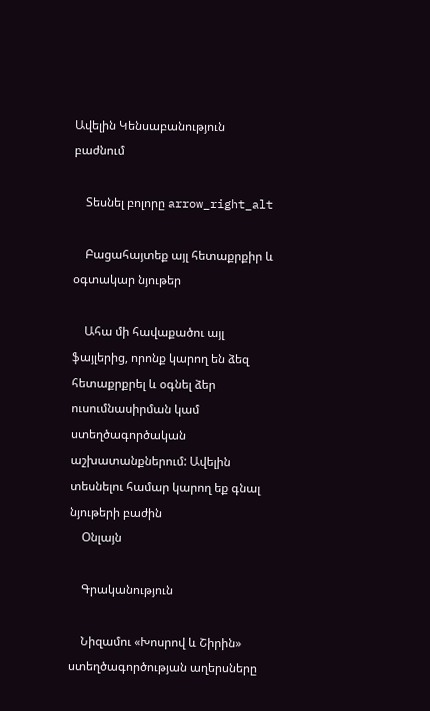Ավելին Կենսաբանություն բաժնում

    Տեսնել բոլորը arrow_right_alt

    Բացահայտեք այլ հետաքրքիր և օգտակար նյութեր

    Ահա մի հավաքածու այլ ֆայլերից, որոնք կարող են ձեզ հետաքրքրել և օգնել ձեր ուսումնասիրման կամ ստեղծագործական աշխատանքներում: Ավելին տեսնելու համար կարող եք գնալ նյութերի բաժին
    Օնլայն

    Գրականություն

    Նիզամու «Խոսրով և Շիրին» ստեղծագործության աղերսները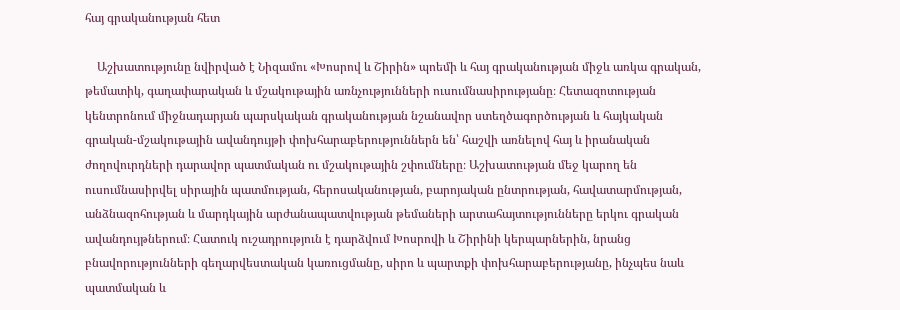հայ գրականության հետ

    Աշխատությունը նվիրված է Նիզամու «Խոսրով և Շիրին» պոեմի և հայ գրականության միջև առկա գրական, թեմատիկ, գաղափարական և մշակութային առնչությունների ուսումնասիրությանը։ Հետազոտության կենտրոնում միջնադարյան պարսկական գրականության նշանավոր ստեղծագործության և հայկական գրական-մշակութային ավանդույթի փոխհարաբերություններն են՝ հաշվի առնելով հայ և իրանական ժողովուրդների դարավոր պատմական ու մշակութային շփումները։ Աշխատության մեջ կարող են ուսումնասիրվել սիրային պատմության, հերոսականության, բարոյական ընտրության, հավատարմության, անձնազոհության և մարդկային արժանապատվության թեմաների արտահայտությունները երկու գրական ավանդույթներում։ Հատուկ ուշադրություն է դարձվում Խոսրովի և Շիրինի կերպարներին, նրանց բնավորությունների գեղարվեստական կառուցմանը, սիրո և պարտքի փոխհարաբերությանը, ինչպես նաև պատմական և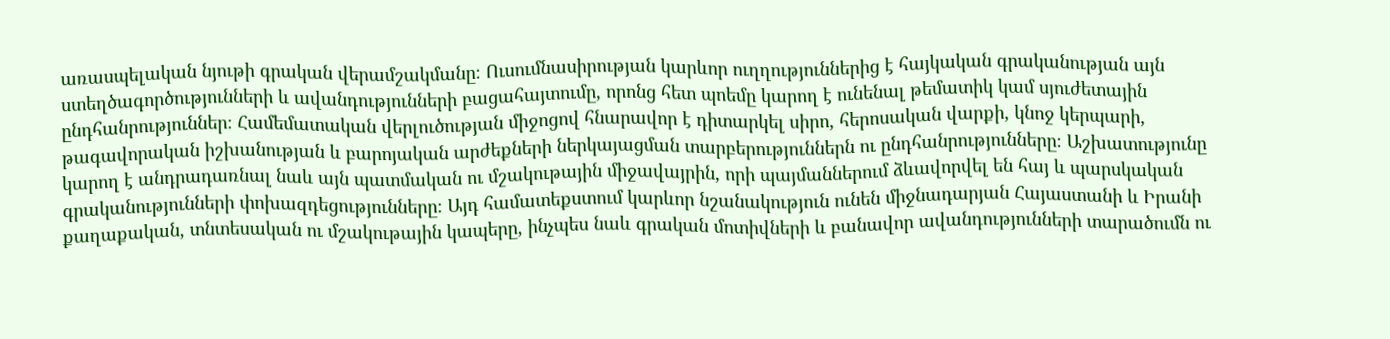առասպելական նյութի գրական վերամշակմանը։ Ուսումնասիրության կարևոր ուղղություններից է հայկական գրականության այն ստեղծագործությունների և ավանդությունների բացահայտումը, որոնց հետ պոեմը կարող է ունենալ թեմատիկ կամ սյուժետային ընդհանրություններ։ Համեմատական վերլուծության միջոցով հնարավոր է դիտարկել սիրո, հերոսական վարքի, կնոջ կերպարի, թագավորական իշխանության և բարոյական արժեքների ներկայացման տարբերություններն ու ընդհանրությունները։ Աշխատությունը կարող է անդրադառնալ նաև այն պատմական ու մշակութային միջավայրին, որի պայմաններում ձևավորվել են հայ և պարսկական գրականությունների փոխազդեցությունները։ Այդ համատեքստում կարևոր նշանակություն ունեն միջնադարյան Հայաստանի և Իրանի քաղաքական, տնտեսական ու մշակութային կապերը, ինչպես նաև գրական մոտիվների և բանավոր ավանդությունների տարածումն ու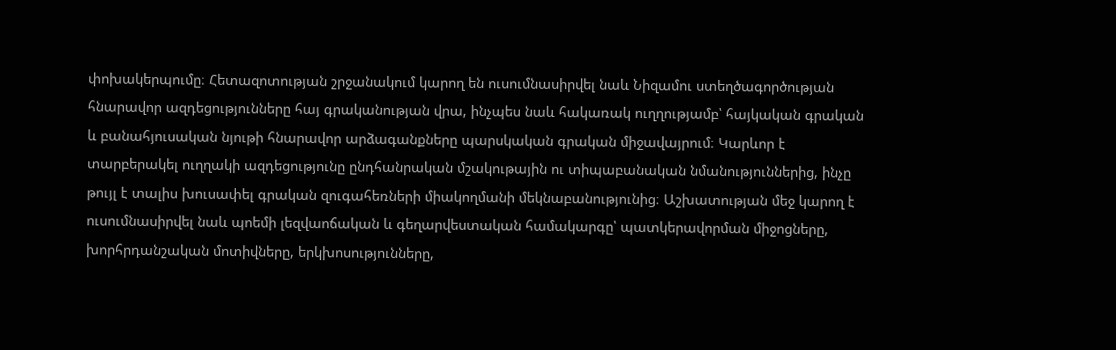փոխակերպումը։ Հետազոտության շրջանակում կարող են ուսումնասիրվել նաև Նիզամու ստեղծագործության հնարավոր ազդեցությունները հայ գրականության վրա, ինչպես նաև հակառակ ուղղությամբ՝ հայկական գրական և բանահյուսական նյութի հնարավոր արձագանքները պարսկական գրական միջավայրում։ Կարևոր է տարբերակել ուղղակի ազդեցությունը ընդհանրական մշակութային ու տիպաբանական նմանություններից, ինչը թույլ է տալիս խուսափել գրական զուգահեռների միակողմանի մեկնաբանությունից։ Աշխատության մեջ կարող է ուսումնասիրվել նաև պոեմի լեզվաոճական և գեղարվեստական համակարգը՝ պատկերավորման միջոցները, խորհրդանշական մոտիվները, երկխոսությունները,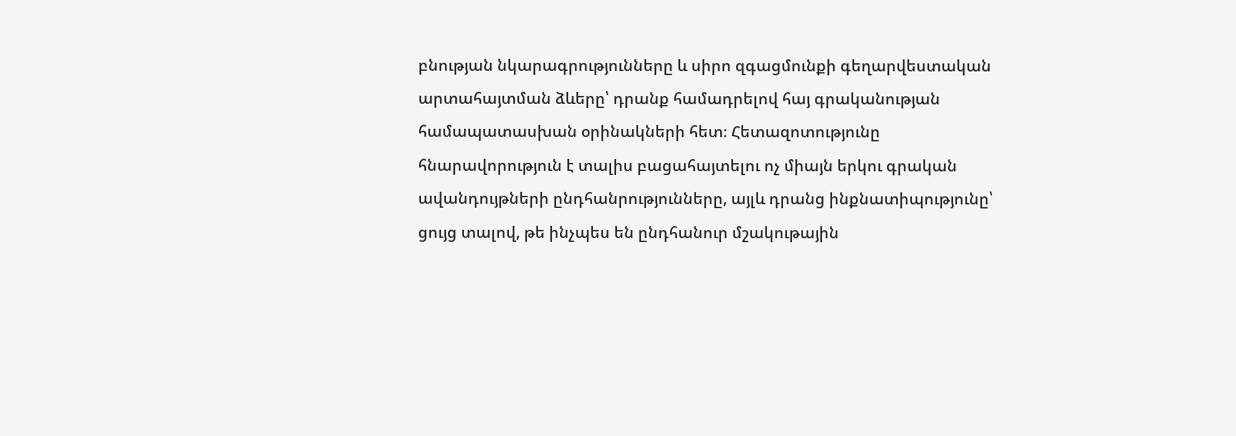բնության նկարագրությունները և սիրո զգացմունքի գեղարվեստական արտահայտման ձևերը՝ դրանք համադրելով հայ գրականության համապատասխան օրինակների հետ։ Հետազոտությունը հնարավորություն է տալիս բացահայտելու ոչ միայն երկու գրական ավանդույթների ընդհանրությունները, այլև դրանց ինքնատիպությունը՝ ցույց տալով, թե ինչպես են ընդհանուր մշակութային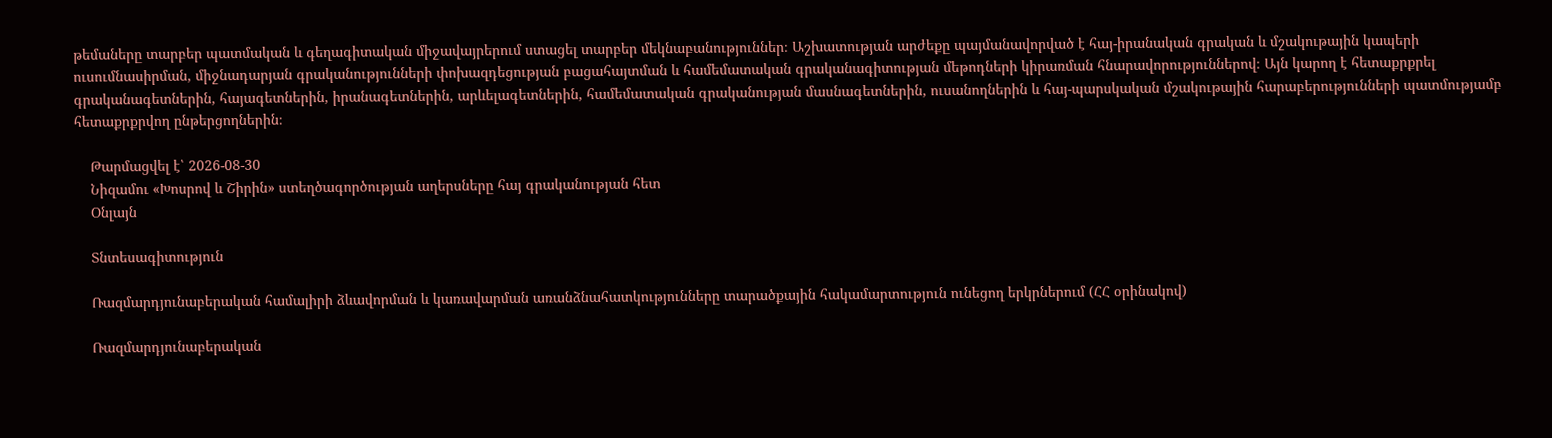թեմաները տարբեր պատմական և գեղագիտական միջավայրերում ստացել տարբեր մեկնաբանություններ։ Աշխատության արժեքը պայմանավորված է հայ-իրանական գրական և մշակութային կապերի ուսումնասիրման, միջնադարյան գրականությունների փոխազդեցության բացահայտման և համեմատական գրականագիտության մեթոդների կիրառման հնարավորություններով։ Այն կարող է հետաքրքրել գրականագետներին, հայագետներին, իրանագետներին, արևելագետներին, համեմատական գրականության մասնագետներին, ուսանողներին և հայ-պարսկական մշակութային հարաբերությունների պատմությամբ հետաքրքրվող ընթերցողներին։

    Թարմացվել է՝ 2026-08-30
    Նիզամու «Խոսրով և Շիրին» ստեղծագործության աղերսները հայ գրականության հետ
    Օնլայն

    Տնտեսագիտություն

    Ռազմարդյունաբերական համալիրի ձևավորման և կառավարման առանձնահատկությունները տարածքային հակամարտություն ունեցող երկրներում (ՀՀ օրինակով)

    Ռազմարդյունաբերական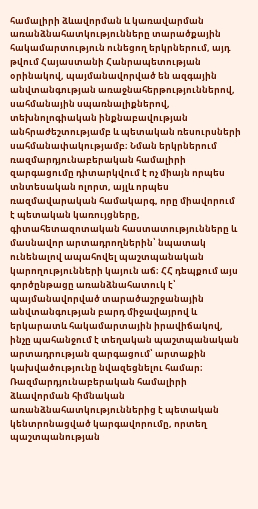համալիրի ձևավորման և կառավարման առանձնահատկությունները տարածքային հակամարտություն ունեցող երկրներում, այդ թվում Հայաստանի Հանրապետության օրինակով, պայմանավորված են ազգային անվտանգության առաջնահերթություններով, սահմանային սպառնալիքներով, տեխնոլոգիական ինքնաբավության անհրաժեշտությամբ և պետական ռեսուրսների սահմանափակությամբ։ Նման երկրներում ռազմարդյունաբերական համալիրի զարգացումը դիտարկվում է ոչ միայն որպես տնտեսական ոլորտ, այլև որպես ռազմավարական համակարգ, որը միավորում է պետական կառույցները, գիտահետազոտական հաստատությունները և մասնավոր արտադրողներին՝ նպատակ ունենալով ապահովել պաշտպանական կարողությունների կայուն աճ։ ՀՀ դեպքում այս գործընթացը առանձնահատուկ է՝ պայմանավորված տարածաշրջանային անվտանգության բարդ միջավայրով և երկարատև հակամարտային իրավիճակով, ինչը պահանջում է տեղական պաշտպանական արտադրության զարգացում՝ արտաքին կախվածությունը նվազեցնելու համար։ Ռազմարդյունաբերական համալիրի ձևավորման հիմնական առանձնահատկություններից է պետական կենտրոնացված կարգավորումը, որտեղ պաշտպանության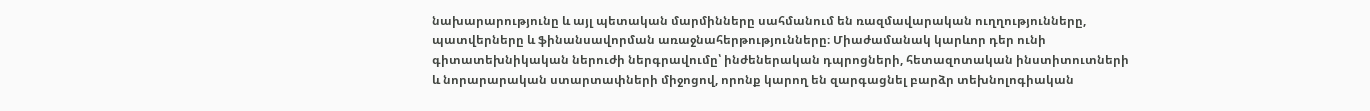նախարարությունը և այլ պետական մարմինները սահմանում են ռազմավարական ուղղությունները, պատվերները և ֆինանսավորման առաջնահերթությունները։ Միաժամանակ կարևոր դեր ունի գիտատեխնիկական ներուժի ներգրավումը՝ ինժեներական դպրոցների, հետազոտական ինստիտուտների և նորարարական ստարտափների միջոցով, որոնք կարող են զարգացնել բարձր տեխնոլոգիական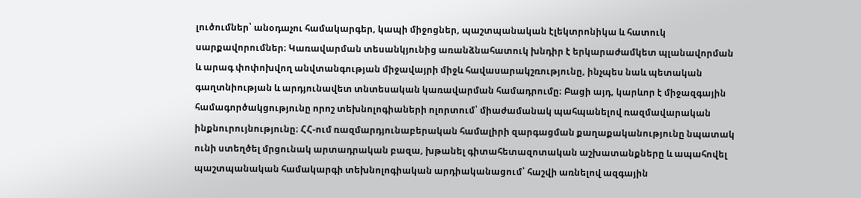լուծումներ՝ անօդաչու համակարգեր, կապի միջոցներ, պաշտպանական էլեկտրոնիկա և հատուկ սարքավորումներ։ Կառավարման տեսանկյունից առանձնահատուկ խնդիր է երկարաժամկետ պլանավորման և արագ փոփոխվող անվտանգության միջավայրի միջև հավասարակշռությունը, ինչպես նաև պետական գաղտնիության և արդյունավետ տնտեսական կառավարման համադրումը։ Բացի այդ, կարևոր է միջազգային համագործակցությունը որոշ տեխնոլոգիաների ոլորտում՝ միաժամանակ պահպանելով ռազմավարական ինքնուրույնությունը։ ՀՀ-ում ռազմարդյունաբերական համալիրի զարգացման քաղաքականությունը նպատակ ունի ստեղծել մրցունակ արտադրական բազա, խթանել գիտահետազոտական աշխատանքները և ապահովել պաշտպանական համակարգի տեխնոլոգիական արդիականացում՝ հաշվի առնելով ազգային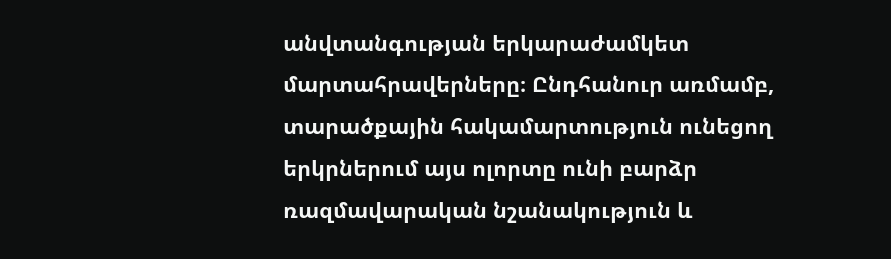անվտանգության երկարաժամկետ մարտահրավերները։ Ընդհանուր առմամբ, տարածքային հակամարտություն ունեցող երկրներում այս ոլորտը ունի բարձր ռազմավարական նշանակություն և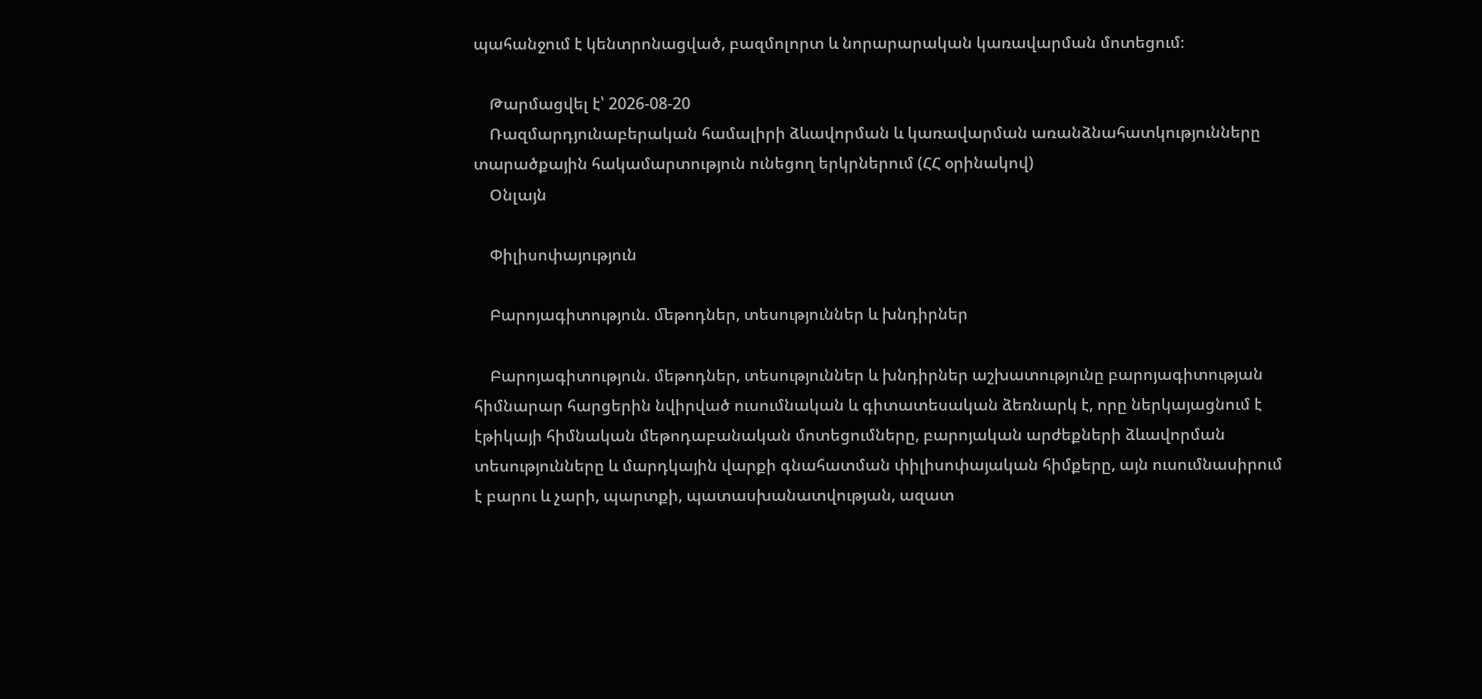պահանջում է կենտրոնացված, բազմոլորտ և նորարարական կառավարման մոտեցում։

    Թարմացվել է՝ 2026-08-20
    Ռազմարդյունաբերական համալիրի ձևավորման և կառավարման առանձնահատկությունները տարածքային հակամարտություն ունեցող երկրներում (ՀՀ օրինակով)
    Օնլայն

    Փիլիսոփայություն

    Բարոյագիտություն. ﬔթոդներ, տեսություններ և խնդիրներ

    Բարոյագիտություն. մեթոդներ, տեսություններ և խնդիրներ աշխատությունը բարոյագիտության հիմնարար հարցերին նվիրված ուսումնական և գիտատեսական ձեռնարկ է, որը ներկայացնում է էթիկայի հիմնական մեթոդաբանական մոտեցումները, բարոյական արժեքների ձևավորման տեսությունները և մարդկային վարքի գնահատման փիլիսոփայական հիմքերը, այն ուսումնասիրում է բարու և չարի, պարտքի, պատասխանատվության, ազատ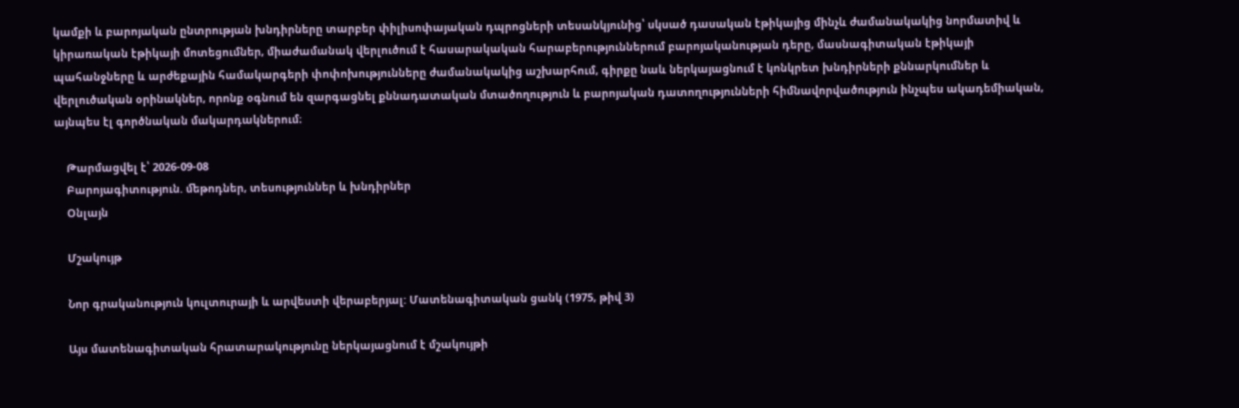կամքի և բարոյական ընտրության խնդիրները տարբեր փիլիսոփայական դպրոցների տեսանկյունից՝ սկսած դասական էթիկայից մինչև ժամանակակից նորմատիվ և կիրառական էթիկայի մոտեցումներ, միաժամանակ վերլուծում է հասարակական հարաբերություններում բարոյականության դերը, մասնագիտական էթիկայի պահանջները և արժեքային համակարգերի փոփոխությունները ժամանակակից աշխարհում, գիրքը նաև ներկայացնում է կոնկրետ խնդիրների քննարկումներ և վերլուծական օրինակներ, որոնք օգնում են զարգացնել քննադատական մտածողություն և բարոյական դատողությունների հիմնավորվածություն ինչպես ակադեմիական, այնպես էլ գործնական մակարդակներում։

    Թարմացվել է՝ 2026-09-08
    Բարոյագիտություն. ﬔթոդներ, տեսություններ և խնդիրներ
    Օնլայն

    Մշակույթ

    Նոր գրականություն կուլտուրայի և արվեստի վերաբերյալ: Մատենագիտական ցանկ (1975, թիվ 3)

    Այս մատենագիտական հրատարակությունը ներկայացնում է մշակույթի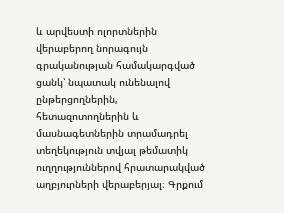և արվեստի ոլորտներին վերաբերող նորագույն գրականության համակարգված ցանկ՝ նպատակ ունենալով ընթերցողներին, հետազոտողներին և մասնագետներին տրամադրել տեղեկություն տվյալ թեմատիկ ուղղություններով հրատարակված աղբյուրների վերաբերյալ։ Գրքում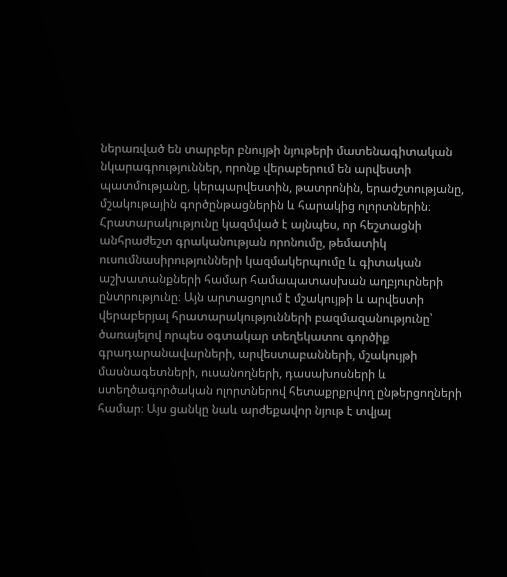ներառված են տարբեր բնույթի նյութերի մատենագիտական նկարագրություններ, որոնք վերաբերում են արվեստի պատմությանը, կերպարվեստին, թատրոնին, երաժշտությանը, մշակութային գործընթացներին և հարակից ոլորտներին։ Հրատարակությունը կազմված է այնպես, որ հեշտացնի անհրաժեշտ գրականության որոնումը, թեմատիկ ուսումնասիրությունների կազմակերպումը և գիտական աշխատանքների համար համապատասխան աղբյուրների ընտրությունը։ Այն արտացոլում է մշակույթի և արվեստի վերաբերյալ հրատարակությունների բազմազանությունը՝ ծառայելով որպես օգտակար տեղեկատու գործիք գրադարանավարների, արվեստաբանների, մշակույթի մասնագետների, ուսանողների, դասախոսների և ստեղծագործական ոլորտներով հետաքրքրվող ընթերցողների համար։ Այս ցանկը նաև արժեքավոր նյութ է տվյալ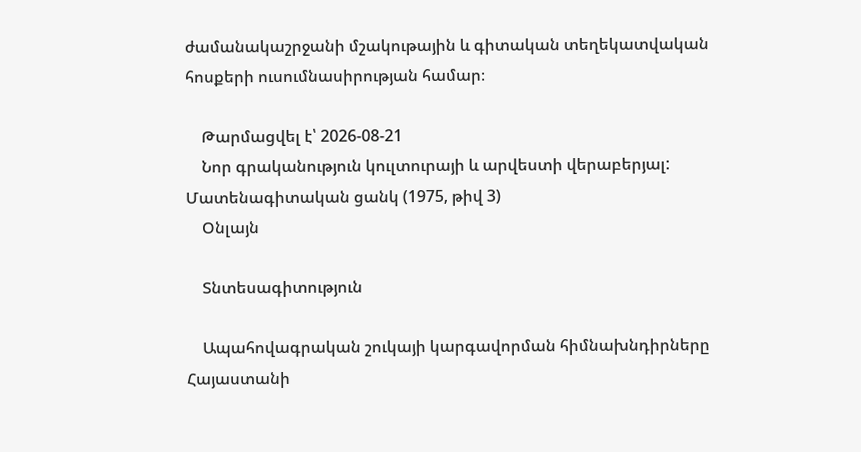ժամանակաշրջանի մշակութային և գիտական տեղեկատվական հոսքերի ուսումնասիրության համար։

    Թարմացվել է՝ 2026-08-21
    Նոր գրականություն կուլտուրայի և արվեստի վերաբերյալ: Մատենագիտական ցանկ (1975, թիվ 3)
    Օնլայն

    Տնտեսագիտություն

    Ապահովագրական շուկայի կարգավորման հիմնախնդիրները Հայաստանի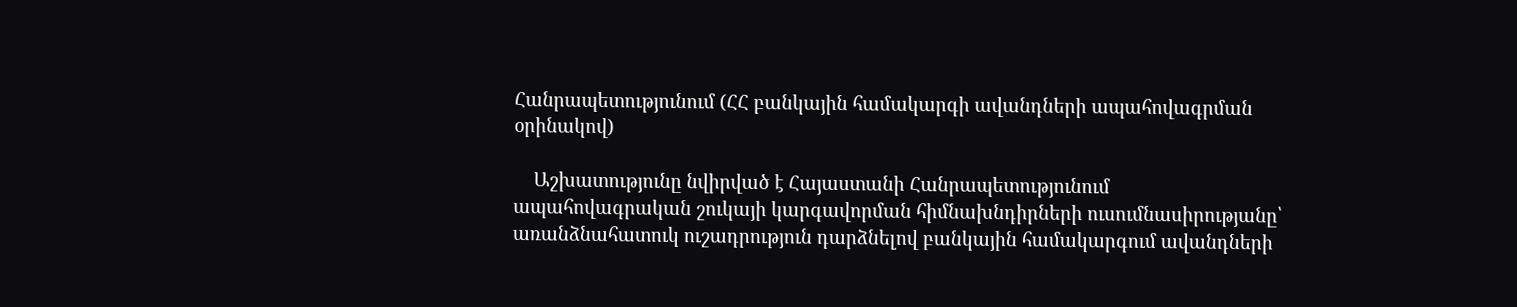Հանրապետությունում (ՀՀ բանկային համակարգի ավանդների ապահովագրման օրինակով)

    Աշխատությունը նվիրված է Հայաստանի Հանրապետությունում ապահովագրական շուկայի կարգավորման հիմնախնդիրների ուսումնասիրությանը՝ առանձնահատուկ ուշադրություն դարձնելով բանկային համակարգում ավանդների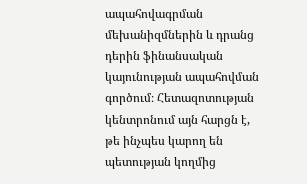ապահովագրման մեխանիզմներին և դրանց դերին ֆինանսական կայունության ապահովման գործում։ Հետազոտության կենտրոնում այն հարցն է, թե ինչպես կարող են պետության կողմից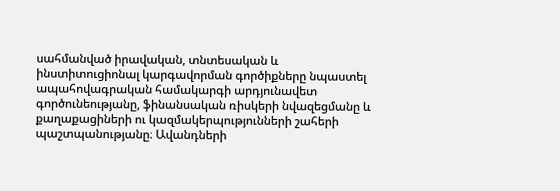սահմանված իրավական, տնտեսական և ինստիտուցիոնալ կարգավորման գործիքները նպաստել ապահովագրական համակարգի արդյունավետ գործունեությանը, ֆինանսական ռիսկերի նվազեցմանը և քաղաքացիների ու կազմակերպությունների շահերի պաշտպանությանը։ Ավանդների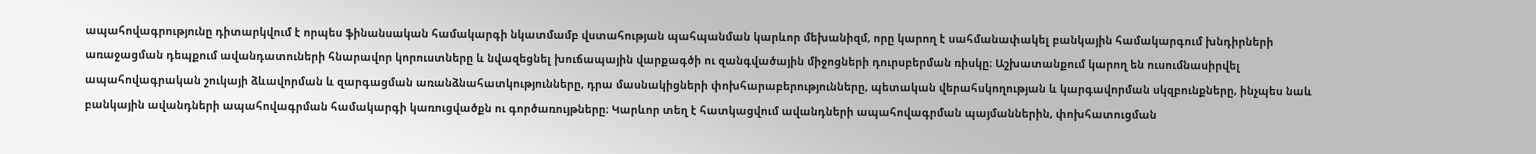ապահովագրությունը դիտարկվում է որպես ֆինանսական համակարգի նկատմամբ վստահության պահպանման կարևոր մեխանիզմ, որը կարող է սահմանափակել բանկային համակարգում խնդիրների առաջացման դեպքում ավանդատուների հնարավոր կորուստները և նվազեցնել խուճապային վարքագծի ու զանգվածային միջոցների դուրսբերման ռիսկը։ Աշխատանքում կարող են ուսումնասիրվել ապահովագրական շուկայի ձևավորման և զարգացման առանձնահատկությունները, դրա մասնակիցների փոխհարաբերությունները, պետական վերահսկողության և կարգավորման սկզբունքները, ինչպես նաև բանկային ավանդների ապահովագրման համակարգի կառուցվածքն ու գործառույթները։ Կարևոր տեղ է հատկացվում ավանդների ապահովագրման պայմաններին, փոխհատուցման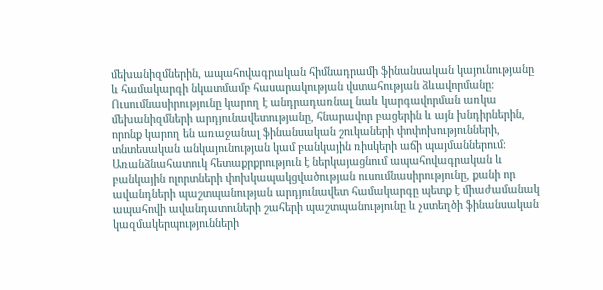մեխանիզմներին, ապահովագրական հիմնադրամի ֆինանսական կայունությանը և համակարգի նկատմամբ հասարակության վստահության ձևավորմանը։ Ուսումնասիրությունը կարող է անդրադառնալ նաև կարգավորման առկա մեխանիզմների արդյունավետությանը, հնարավոր բացերին և այն խնդիրներին, որոնք կարող են առաջանալ ֆինանսական շուկաների փոփոխությունների, տնտեսական անկայունության կամ բանկային ռիսկերի աճի պայմաններում։ Առանձնահատուկ հետաքրքրություն է ներկայացնում ապահովագրական և բանկային ոլորտների փոխկապակցվածության ուսումնասիրությունը, քանի որ ավանդների պաշտպանության արդյունավետ համակարգը պետք է միաժամանակ ապահովի ավանդատուների շահերի պաշտպանությունը և չստեղծի ֆինանսական կազմակերպությունների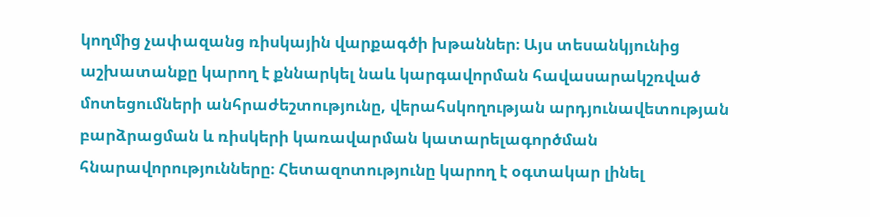կողմից չափազանց ռիսկային վարքագծի խթաններ։ Այս տեսանկյունից աշխատանքը կարող է քննարկել նաև կարգավորման հավասարակշռված մոտեցումների անհրաժեշտությունը, վերահսկողության արդյունավետության բարձրացման և ռիսկերի կառավարման կատարելագործման հնարավորությունները։ Հետազոտությունը կարող է օգտակար լինել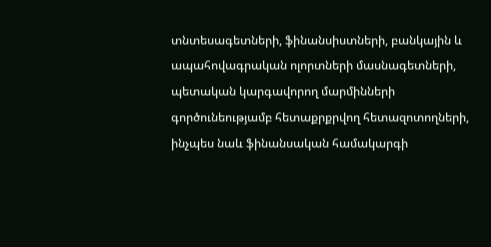տնտեսագետների, ֆինանսիստների, բանկային և ապահովագրական ոլորտների մասնագետների, պետական կարգավորող մարմինների գործունեությամբ հետաքրքրվող հետազոտողների, ինչպես նաև ֆինանսական համակարգի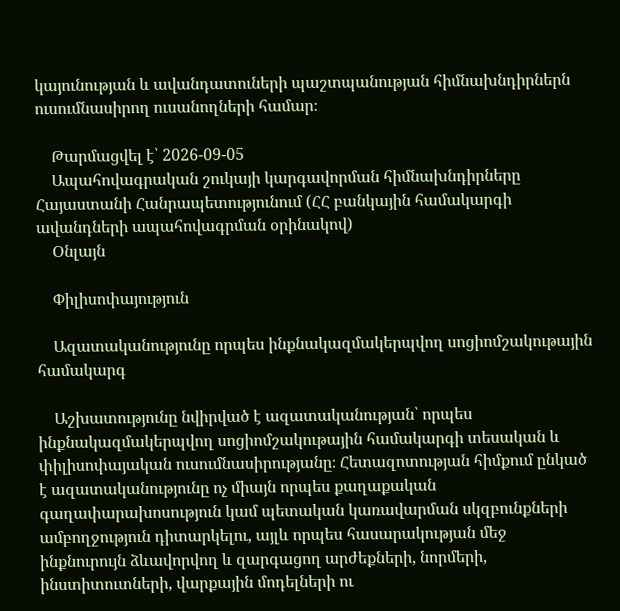կայունության և ավանդատուների պաշտպանության հիմնախնդիրներն ուսումնասիրող ուսանողների համար։

    Թարմացվել է՝ 2026-09-05
    Ապահովագրական շուկայի կարգավորման հիմնախնդիրները Հայաստանի Հանրապետությունում (ՀՀ բանկային համակարգի ավանդների ապահովագրման օրինակով)
    Օնլայն

    Փիլիսոփայություն

    Ազատականությունը որպես ինքնակազմակերպվող սոցիոմշակութային համակարգ

    Աշխատությունը նվիրված է ազատականության՝ որպես ինքնակազմակերպվող սոցիոմշակութային համակարգի տեսական և փիլիսոփայական ուսումնասիրությանը։ Հետազոտության հիմքում ընկած է ազատականությունը ոչ միայն որպես քաղաքական գաղափարախոսություն կամ պետական կառավարման սկզբունքների ամբողջություն դիտարկելու, այլև որպես հասարակության մեջ ինքնուրույն ձևավորվող և զարգացող արժեքների, նորմերի, ինստիտուտների, վարքային մոդելների ու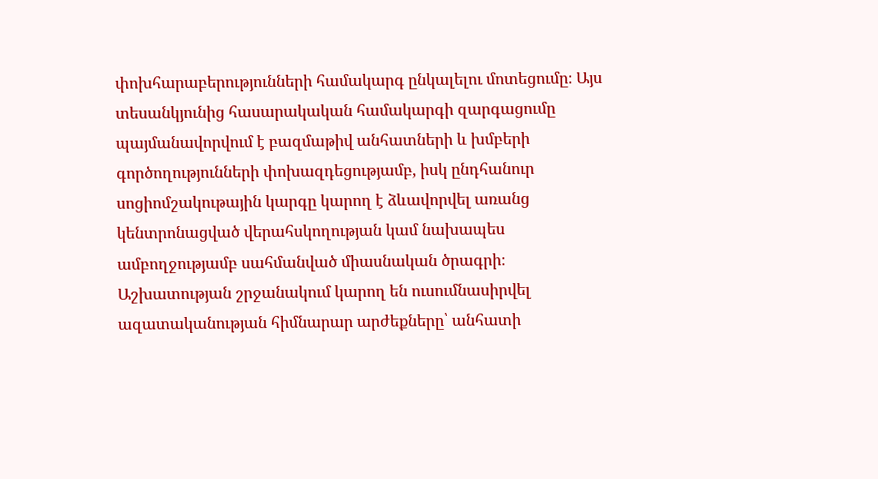փոխհարաբերությունների համակարգ ընկալելու մոտեցումը։ Այս տեսանկյունից հասարակական համակարգի զարգացումը պայմանավորվում է բազմաթիվ անհատների և խմբերի գործողությունների փոխազդեցությամբ, իսկ ընդհանուր սոցիոմշակութային կարգը կարող է ձևավորվել առանց կենտրոնացված վերահսկողության կամ նախապես ամբողջությամբ սահմանված միասնական ծրագրի։ Աշխատության շրջանակում կարող են ուսումնասիրվել ազատականության հիմնարար արժեքները՝ անհատի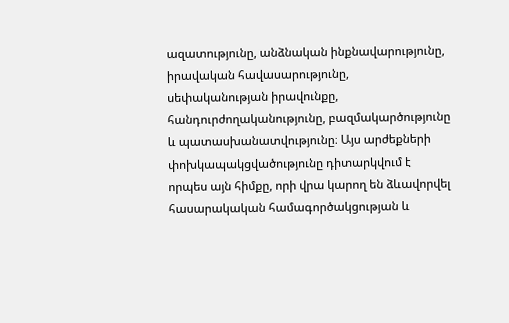ազատությունը, անձնական ինքնավարությունը, իրավական հավասարությունը, սեփականության իրավունքը, հանդուրժողականությունը, բազմակարծությունը և պատասխանատվությունը։ Այս արժեքների փոխկապակցվածությունը դիտարկվում է որպես այն հիմքը, որի վրա կարող են ձևավորվել հասարակական համագործակցության և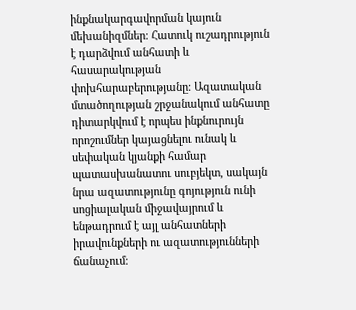ինքնակարգավորման կայուն մեխանիզմներ։ Հատուկ ուշադրություն է դարձվում անհատի և հասարակության փոխհարաբերությանը։ Ազատական մտածողության շրջանակում անհատը դիտարկվում է որպես ինքնուրույն որոշումներ կայացնելու ունակ և սեփական կյանքի համար պատասխանատու սուբյեկտ, սակայն նրա ազատությունը գոյություն ունի սոցիալական միջավայրում և ենթադրում է այլ անհատների իրավունքների ու ազատությունների ճանաչում։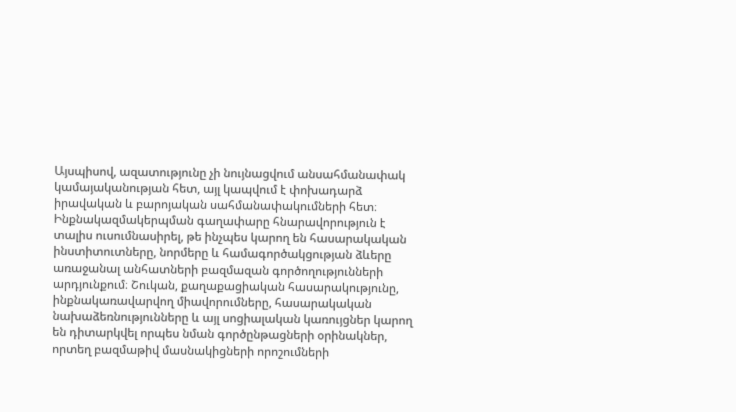Այսպիսով, ազատությունը չի նույնացվում անսահմանափակ կամայականության հետ, այլ կապվում է փոխադարձ իրավական և բարոյական սահմանափակումների հետ։ Ինքնակազմակերպման գաղափարը հնարավորություն է տալիս ուսումնասիրել, թե ինչպես կարող են հասարակական ինստիտուտները, նորմերը և համագործակցության ձևերը առաջանալ անհատների բազմազան գործողությունների արդյունքում։ Շուկան, քաղաքացիական հասարակությունը, ինքնակառավարվող միավորումները, հասարակական նախաձեռնությունները և այլ սոցիալական կառույցներ կարող են դիտարկվել որպես նման գործընթացների օրինակներ, որտեղ բազմաթիվ մասնակիցների որոշումների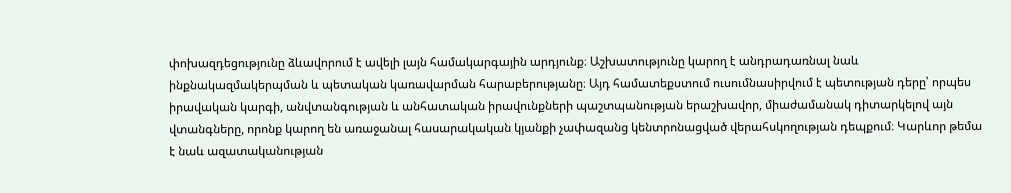փոխազդեցությունը ձևավորում է ավելի լայն համակարգային արդյունք։ Աշխատությունը կարող է անդրադառնալ նաև ինքնակազմակերպման և պետական կառավարման հարաբերությանը։ Այդ համատեքստում ուսումնասիրվում է պետության դերը՝ որպես իրավական կարգի, անվտանգության և անհատական իրավունքների պաշտպանության երաշխավոր, միաժամանակ դիտարկելով այն վտանգները, որոնք կարող են առաջանալ հասարակական կյանքի չափազանց կենտրոնացված վերահսկողության դեպքում։ Կարևոր թեմա է նաև ազատականության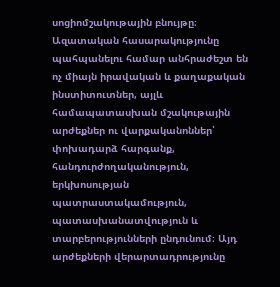սոցիոմշակութային բնույթը։ Ազատական հասարակությունը պահպանելու համար անհրաժեշտ են ոչ միայն իրավական և քաղաքական ինստիտուտներ, այլև համապատասխան մշակութային արժեքներ ու վարքականոններ՝ փոխադարձ հարգանք, հանդուրժողականություն, երկխոսության պատրաստակամություն, պատասխանատվություն և տարբերությունների ընդունում։ Այդ արժեքների վերարտադրությունը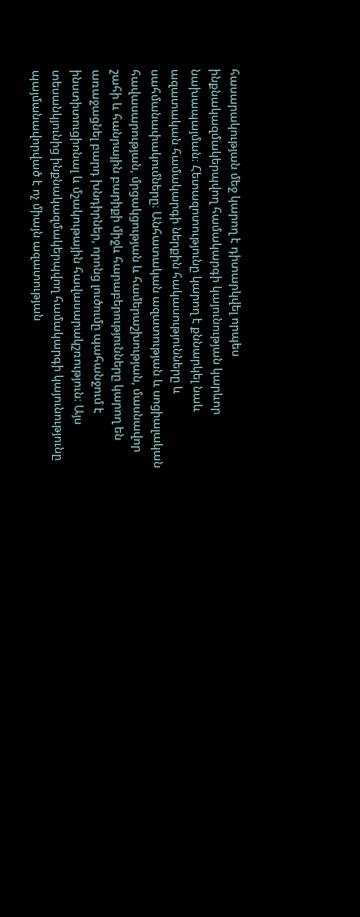հասարակության մեջ կարող է դիտարկվել որպես ինքնակազմակերպվող համակարգի կայունության կարևոր նախապայման։ Հետազոտությունը կարող է քննարկել նաև ազատական համակարգի ներքին հակասությունները և սահմանափակումները։ Անհատական ազատության և սոցիալական հավասարության, մրցակցության և համերաշխության, մասնավոր շահի և հանրային բարիքի միջև հարաբերությունները կարող են առաջացնել բարդ խնդիրներ, որոնց լուծումը պահանջում է ինստիտուցիոնալ և մշակութային հավասարակշռություն։ Այս տեսանկյունից ինքնակազմակերպվող համակարգի կայունությունը պայմանավորված է ոչ միայն ազատության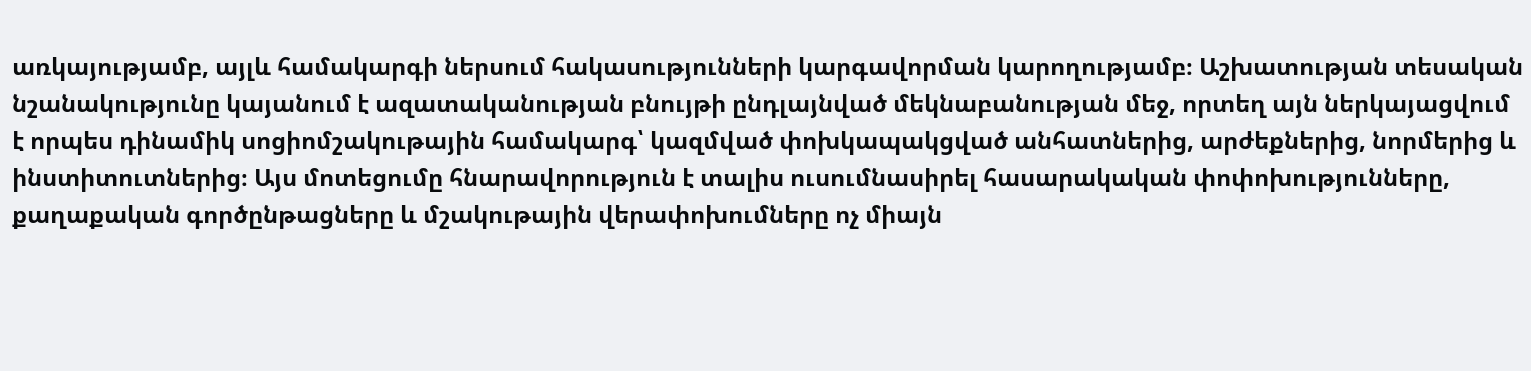առկայությամբ, այլև համակարգի ներսում հակասությունների կարգավորման կարողությամբ։ Աշխատության տեսական նշանակությունը կայանում է ազատականության բնույթի ընդլայնված մեկնաբանության մեջ, որտեղ այն ներկայացվում է որպես դինամիկ սոցիոմշակութային համակարգ՝ կազմված փոխկապակցված անհատներից, արժեքներից, նորմերից և ինստիտուտներից։ Այս մոտեցումը հնարավորություն է տալիս ուսումնասիրել հասարակական փոփոխությունները, քաղաքական գործընթացները և մշակութային վերափոխումները ոչ միայն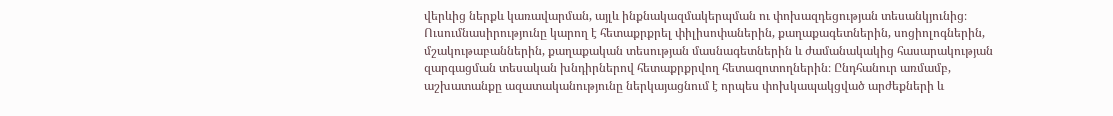վերևից ներքև կառավարման, այլև ինքնակազմակերպման ու փոխազդեցության տեսանկյունից։ Ուսումնասիրությունը կարող է հետաքրքրել փիլիսոփաներին, քաղաքագետներին, սոցիոլոգներին, մշակութաբաններին, քաղաքական տեսության մասնագետներին և ժամանակակից հասարակության զարգացման տեսական խնդիրներով հետաքրքրվող հետազոտողներին։ Ընդհանուր առմամբ, աշխատանքը ազատականությունը ներկայացնում է որպես փոխկապակցված արժեքների և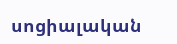սոցիալական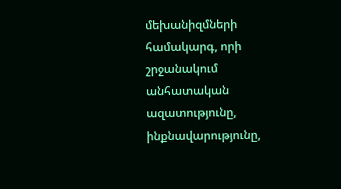մեխանիզմների համակարգ, որի շրջանակում անհատական ազատությունը, ինքնավարությունը,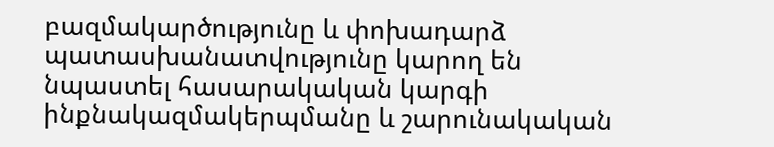բազմակարծությունը և փոխադարձ պատասխանատվությունը կարող են նպաստել հասարակական կարգի ինքնակազմակերպմանը և շարունակական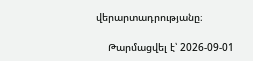վերարտադրությանը։

    Թարմացվել է՝ 2026-09-01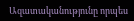Ազատականությունը որպես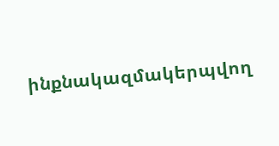ինքնակազմակերպվող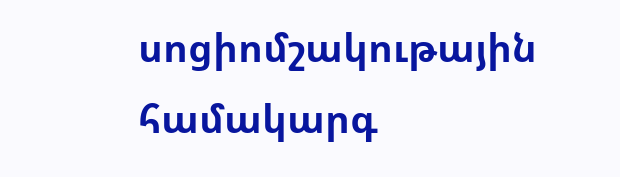սոցիոմշակութային համակարգ